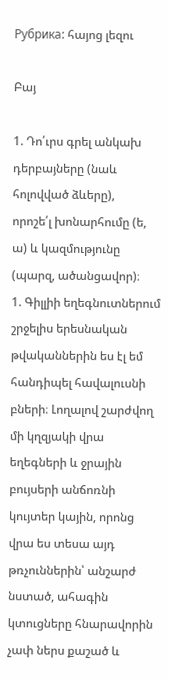Рубрика: հայոց լեզու

Բայ

1. Դո՛ւրս գրել անկախ դերբայները (նաև հոլովված ձևերը),
որոշե՛լ խոնարհումը (ե, ա) և կազմությունը (պարզ, ածանցավոր)։
1. Գիլլիի եղեգնուտներում շրջելիս երեսնական թվականներին ես էլ եմ հանդիպել հավալուսնի բների։ Լողալով շարժվող մի կղզյակի վրա եղեգների և ջրային
բույսերի անճոռնի կույտեր կային, որոնց վրա ես տեսա այդ թռչուններին՝ անշարժ
նստած, ահագին կտուցները հնարավորին չափ ներս քաշած և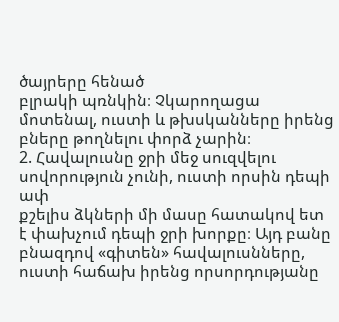ծայրերը հենած
բլրակի պռնկին։ Չկարողացա մոտենալ, ուստի և թխսկանները իրենց բները թողնելու փորձ չարին։
2. Հավալուսնը ջրի մեջ սուզվելու սովորություն չունի, ուստի որսին դեպի ափ
քշելիս ձկների մի մասը հատակով ետ է փախչում դեպի ջրի խորքը։ Այդ բանը
բնազդով «գիտեն» հավալուսնները, ուստի հաճախ իրենց որսորդությանը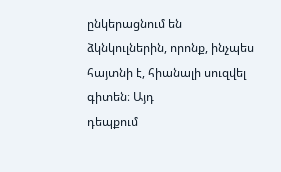ընկերացնում են ձկնկուլներին, որոնք, ինչպես հայտնի է, հիանալի սուզվել գիտեն։ Այդ
դեպքում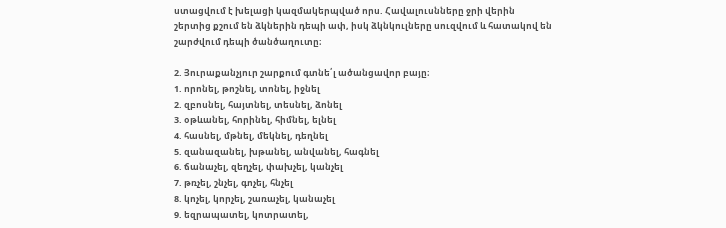ստացվում է խելացի կազմակերպված որս. Հավալուսնները ջրի վերին
շերտից քշում են ձկներին դեպի ափ, իսկ ձկնկուլները սուզվում և հատակով են
շարժվում դեպի ծանծաղուտը։

2. Յուրաքանչյուր շարքում գտնե՛լ ածանցավոր բայը։
1. որոնել, թոշնել, տոնել, իջնել
2. զբոսնել, հայտնել, տեսնել, ձոնել
3. օթևանել, հորինել, հիմնել, ելնել
4. հասնել, մթնել, մեկնել, դեղնել
5. զանազանել, խթանել, անվանել, հագնել
6. ճանաչել, զեղչել, փախչել, կանչել
7. թռչել, շնչել, գոչել, հնչել
8. կոչել, կորչել, շառաչել, կանաչել
9. եզրապատել, կոտրատել,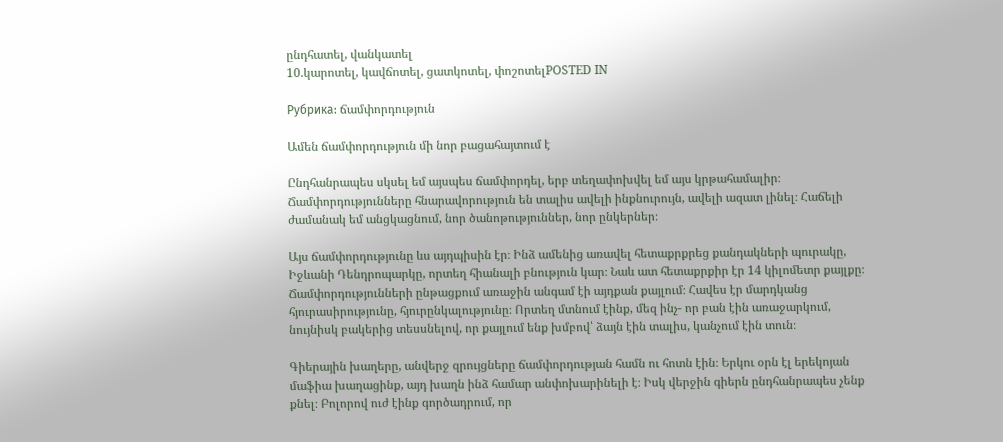ընդհատել, վանկատել
10.կարոտել, կավճոտել, ցատկոտել, փոշոտելPOSTED IN

Рубрика: ճամփորդություն

Ամեն ճամփորդություն մի նոր բացահայտում է

Ընդհանրապես սկսել եմ այսպես ճամփորդել, երբ տեղափոխվել եմ այս կրթահամալիր։ Ճամփորդությունները հնարավորություն են տալիս ավելի ինքնուրույն, ավելի ազատ լինել։ Հաճելի ժամանակ եմ անցկացնում, նոր ծանոթություններ, նոր ընկերներ։

Այս ճամփորդությունը ևս այդպիսին էր։ Ինձ ամենից առավել հետաքրքրեց քանդակների պուրակը, Իջևանի Դենդրոպարկը, որտեղ հիանալի բնություն կար։ Նաև ատ հետաքրքիր էր 14 կիլոմետր քայլքը։ Ճամփորդությունների ընթացքում առաջին անգամ էի այդքան քայլում։ Հավես էր մարդկանց հյուրասիրությունը, հյուրընկալությունը։ Որտեղ մտնում էինք, մեզ ինչ- որ բան էին առաջարկում, նույնիսկ բակերից տեսսնելով, որ քայլում ենք խմբով՝ ձայն էին տալիս, կանչում էին տուն։

Գիերային խաղերը, անվերջ զրույցները ճամփորդության համն ու հոտն էին։ Երկու օրն էլ երեկոյան մաֆիա խաղացինք, այդ խաղն ինձ համար անփոխարինելի է։ Իսկ վերջին գիերն ընդհանրապես չենք քնել։ Բոլորով ուժ էինք գործադրում, որ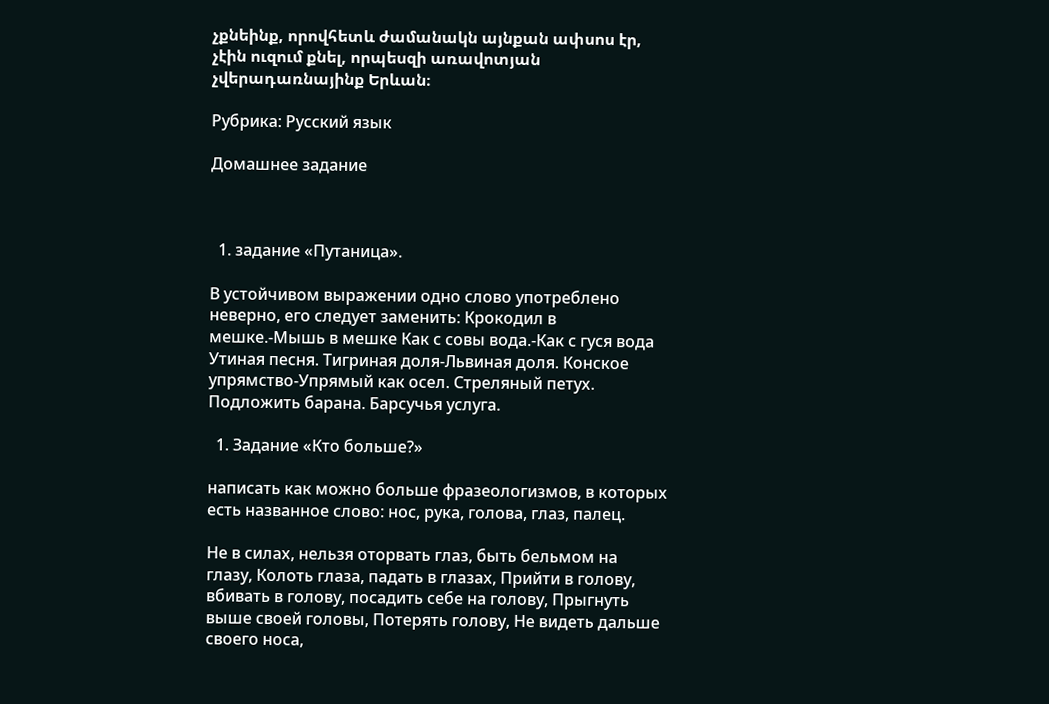չքնեինք, որովհետև ժամանակն այնքան ափսոս էր, չէին ուզում քնել, որպեսզի առավոտյան չվերադառնայինք Երևան։

Рубрика: Русский язык

Домашнее задание



  1. задание «Путаница».

В устойчивом выражении одно слово употреблено неверно, его следует заменить: Крокодил в мешке.-Мышь в мешке Как с совы вода.-Как с гуся вода Утиная песня. Тигриная доля-Львиная доля. Конское упрямство-Упрямый как осел. Стреляный петух. Подложить барана. Барсучья услуга.

  1. Задание «Кто больше?»

написать как можно больше фразеологизмов, в которых есть названное слово: нос, рука, голова, глаз, палец.

Не в силах, нельзя оторвать глаз, быть бельмом на глазу, Колоть глаза, падать в глазах, Прийти в голову, вбивать в голову, посадить себе на голову, Прыгнуть выше своей головы, Потерять голову, Не видеть дальше своего носа,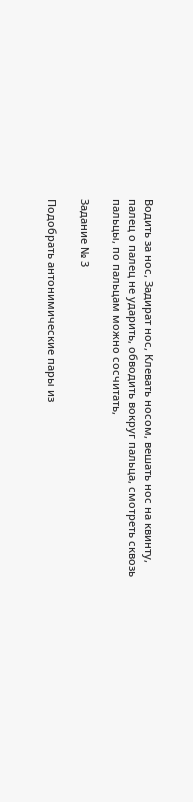Водить за нос, Задират нос, Клевать носом, вешать нос на квинту, палец о палец не ударить, обводить вокруг пальца, смотреть сквозь пальцы, по пальцам можно сосчитать,

Задание № 3

Подобрать антонимические пары из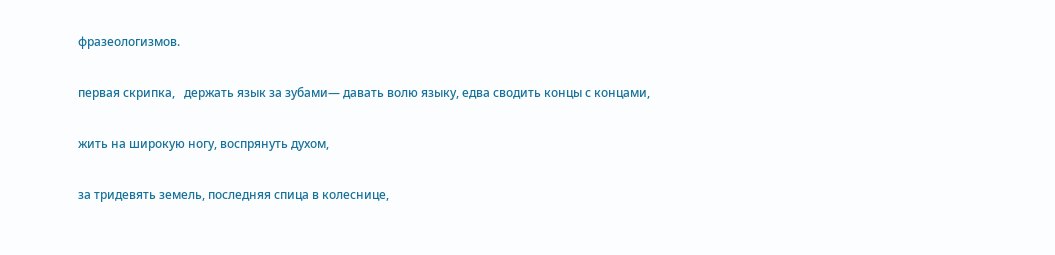фразеологизмов.

первая скрипка,   держать язык за зубами— давать волю языку, едва сводить концы с концами,

жить на широкую ногу, воспрянуть духом,

за тридевять земель, последняя спица в колеснице,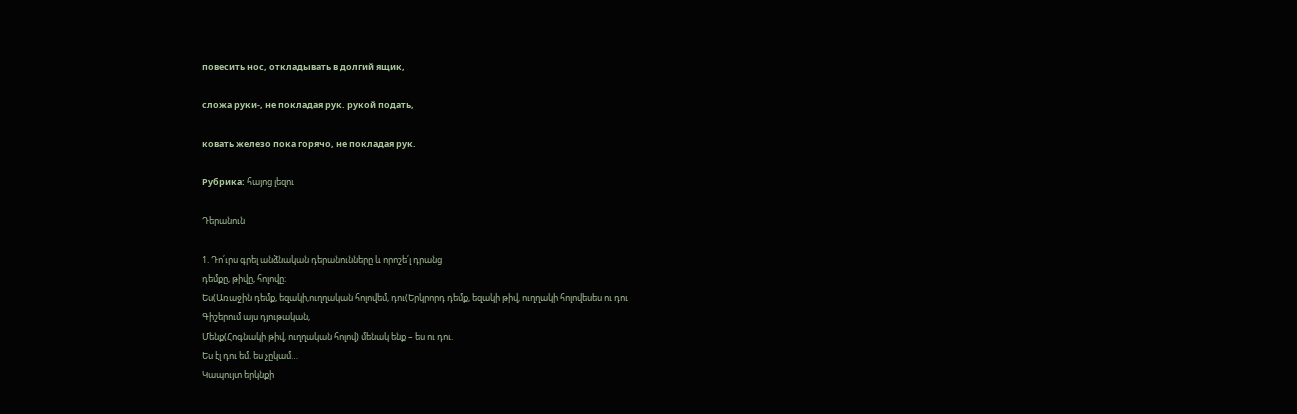повесить нос, откладывать в долгий ящик,

сложа руки-, не покладая рук. рукой подать,

ковать железо пока горячо, не покладая рук.

Рубрика: հայոց լեզու

Դերանուն

1. Դո՛ւրս գրել անձնական դերանունները և որոշե՛լ դրանց
դեմքը, թիվը, հոլովը։
Ես(Առաջին դեմք, եզակի,ուղղական հոլովեմ, դու(Երկրորդ դեմք, եզակի թիվ, ուղղակի հոլովեսես ու դու
Գիշերում այս դյութական,
Մենք(Հոգնակի թիվ, ուղղական հոլով) մենակ ենք – ես ու դու.
Ես էլ դու եմ. ես չըկամ…
Կապույտ երկնքի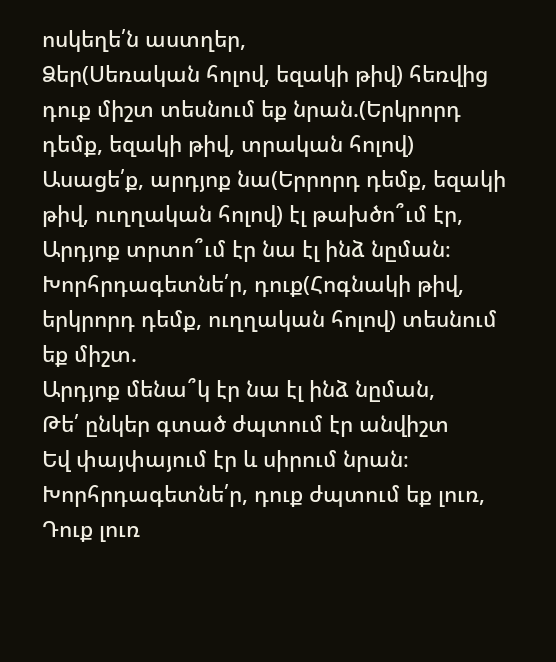ոսկեղե՛ն աստղեր,
Ձեր(Սեռական հոլով, եզակի թիվ) հեռվից դուք միշտ տեսնում եք նրան.(Երկրորդ դեմք, եզակի թիվ, տրական հոլով)
Ասացե՛ք, արդյոք նա(Երրորդ դեմք, եզակի թիվ, ուղղական հոլով) էլ թախծո՞ւմ էր,
Արդյոք տրտո՞ւմ էր նա էլ ինձ նըման։
Խորհրդագետնե՛ր, դուք(Հոգնակի թիվ, երկրորդ դեմք, ուղղական հոլով) տեսնում եք միշտ.
Արդյոք մենա՞կ էր նա էլ ինձ նըման,
Թե՛ ընկեր գտած ժպտում էր անվիշտ
Եվ փայփայում էր և սիրում նրան։
Խորհրդագետնե՛ր, դուք ժպտում եք լուռ,
Դուք լուռ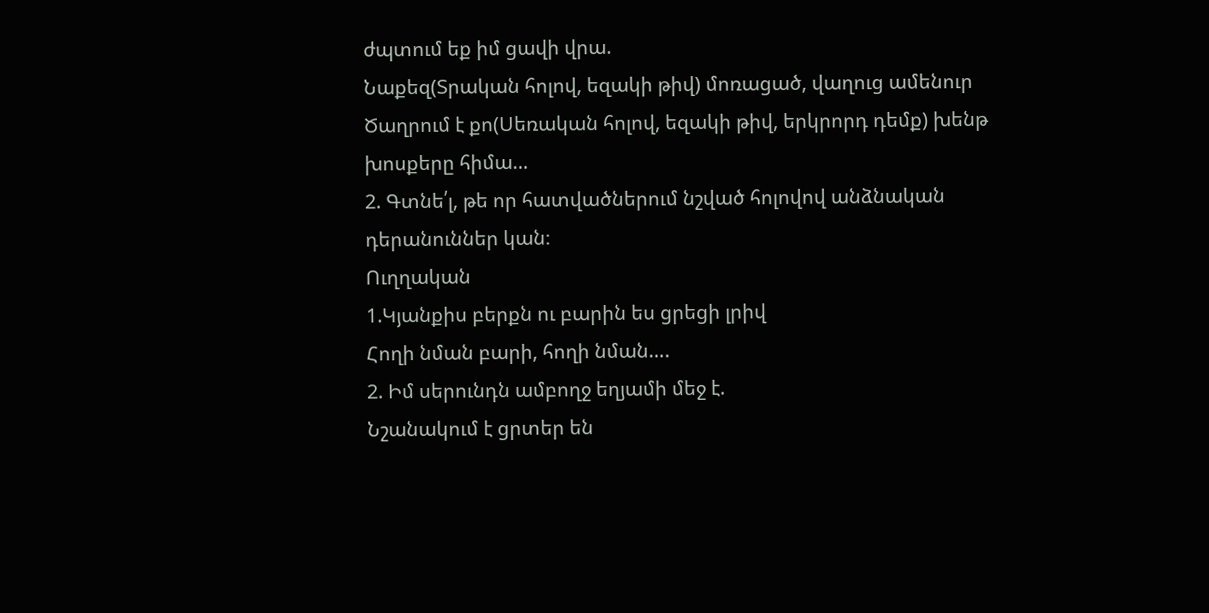ժպտում եք իմ ցավի վրա.
Նաքեզ(Տրական հոլով, եզակի թիվ) մոռացած, վաղուց ամենուր
Ծաղրում է քո(Սեռական հոլով, եզակի թիվ, երկրորդ դեմք) խենթ խոսքերը հիմա…
2. Գտնե՛լ, թե որ հատվածներում նշված հոլովով անձնական
դերանուններ կան։
Ուղղական
1.Կյանքիս բերքն ու բարին ես ցրեցի լրիվ
Հողի նման բարի, հողի նման….
2. Իմ սերունդն ամբողջ եղյամի մեջ է.
Նշանակում է ցրտեր են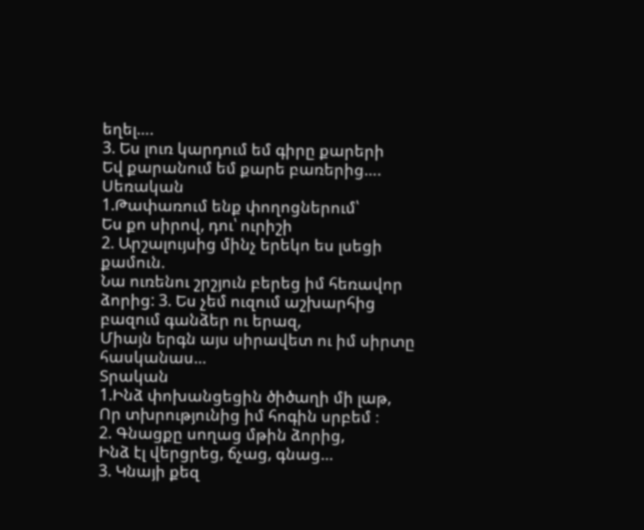եղել….
3. Ես լուռ կարդում եմ գիրը քարերի
Եվ քարանում եմ քարե բառերից….
Սեռական
1.Թափառում ենք փողոցներում՝
Ես քո սիրով, դու՝ ուրիշի
2. Արշալույսից մինչ երեկո ես լսեցի քամուն.
Նա ուռենու շրշյուն բերեց իմ հեռավոր ձորից: 3. Ես չեմ ուզում աշխարհից բազում գանձեր ու երազ,
Միայն երգն այս սիրավետ ու իմ սիրտը հասկանաս…
Տրական
1.Ինձ փոխանցեցին ծիծաղի մի լաթ,
Որ տխրությունից իմ հոգին սրբեմ ։
2. Գնացքը սողաց մթին ձորից,
Ինձ էլ վերցրեց, ճչաց, գնաց…
3. Կնայի քեզ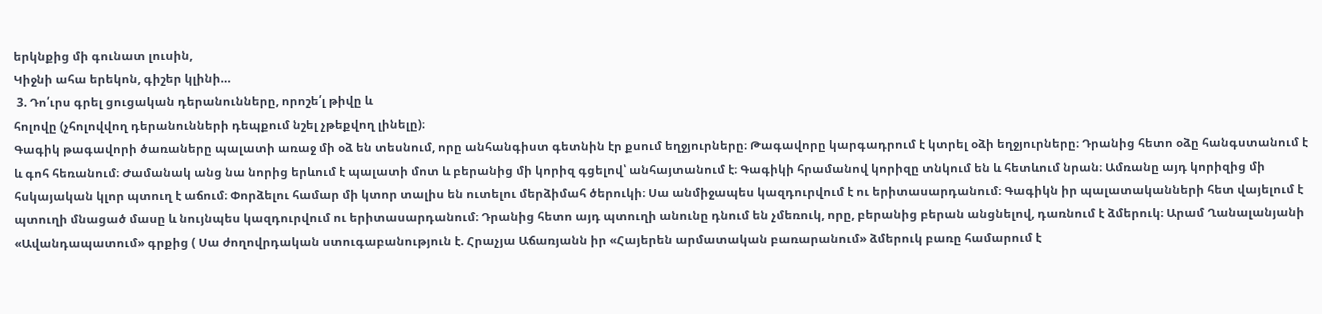երկնքից մի գունատ լուսին,
Կիջնի ահա երեկոն, գիշեր կլինի…
 3. Դո՛ւրս գրել ցուցական դերանունները, որոշե՛լ թիվը և
հոլովը (չհոլովվող դերանունների դեպքում նշել չթեքվող լինելը)։
Գագիկ թագավորի ծառաները պալատի առաջ մի օձ են տեսնում, որը անհանգիստ գետնին էր քսում եղջյուրները։ Թագավորը կարգադրում է կտրել օձի եղջյուրները։ Դրանից հետո օձը հանգստանում է և գոհ հեռանում։ Ժամանակ անց նա նորից երևում է պալատի մոտ և բերանից մի կորիզ գցելով՝ անհայտանում է։ Գագիկի հրամանով կորիզը տնկում են և հետևում նրան։ Ամռանը այդ կորիզից մի հսկայական կլոր պտուղ է աճում։ Փորձելու համար մի կտոր տալիս են ուտելու մերձիմահ ծերուկի։ Սա անմիջապես կազդուրվում է ու երիտասարդանում։ Գագիկն իր պալատականների հետ վայելում է պտուղի մնացած մասը և նույնպես կազդուրվում ու երիտասարդանում։ Դրանից հետո այդ պտուղի անունը դնում են չմեռուկ, որը, բերանից բերան անցնելով, դառնում է ձմերուկ։ Արամ Ղանալանյանի «Ավանդապատում» գրքից ( Սա ժողովրդական ստուգաբանություն է. Հրաչյա Աճառյանն իր «Հայերեն արմատական բառարանում» ձմերուկ բառը համարում է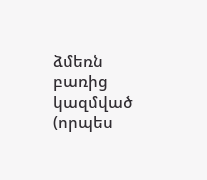ձմեռն բառից կազմված (որպես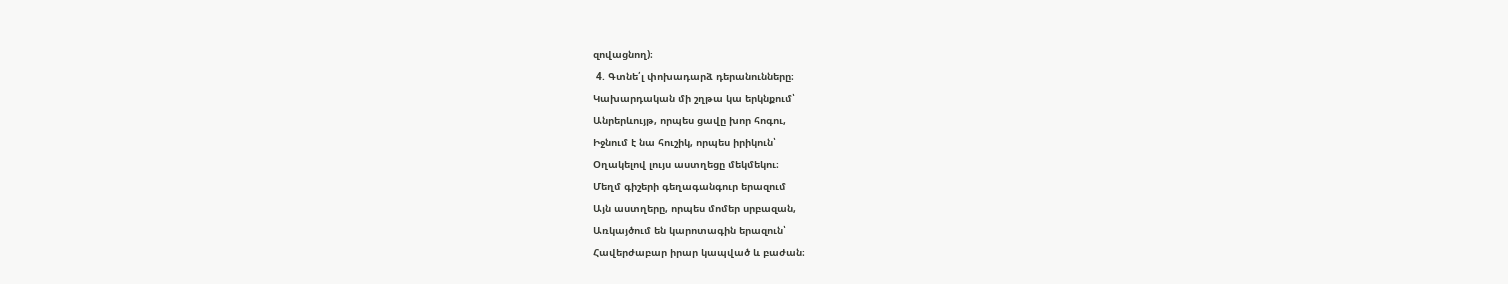զովացնող)։
 4. Գտնե՛լ փոխադարձ դերանունները։
Կախարդական մի շղթա կա երկնքում՝
Անրերևույթ, որպես ցավը խոր հոգու,
Իջնում է նա հուշիկ, որպես իրիկուն՝
Օղակելով լույս աստղեցը մեկմեկու։
Մեղմ գիշերի գեղագանգուր երազում
Այն աստղերը, որպես մոմեր սրբազան,
Առկայծում են կարոտագին երազուն՝
Հավերժաբար իրար կապված և բաժան։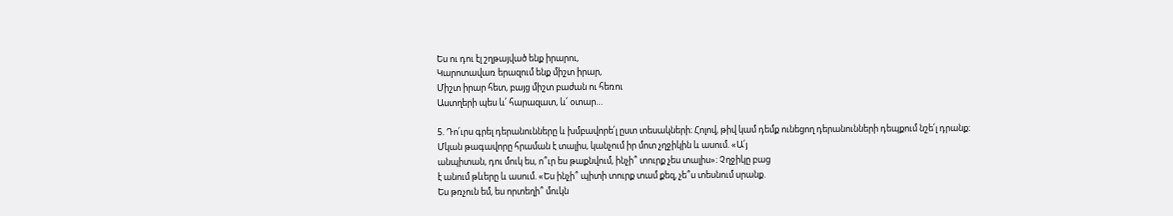Ես ու դու էլ շղթայված ենք իրարու,
Կարոտավառ երազում ենք միշտ իրար,
Միշտ իրար հետ, բայց միշտ բաժան ու հեռու
Աստղերի պես և՛ հարազատ, և՛ օտար…

5. Դո՛ւրս գրել դերանունները և խմբավորե՛լ ըստ տեսակների։ Հոլով, թիվ կամ դեմք ունեցող դերանունների դեպքում նշե՛լ դրանք։
Մկան թագավորը հրաման է տալիս, կանչում իր մոտ չղջիկին և ասում. «Ա՛յ
անպիտան, դու մուկ ես, ո՞ւր ես թաքնվում, ինչի՞ տուրք չես տալիս»։ Չղջիկը բաց
է անում թևերը և ասում. «Ես ինչի՞ պիտի տուրք տամ քեզ, չե՞ս տեսնում սրանք.
Ես թռչուն եմ, ես որտեղի՞ մուկն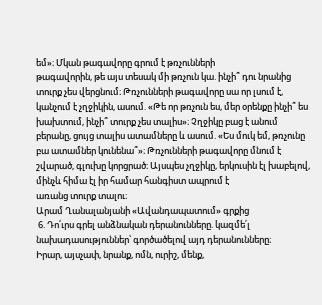եմ»։ Մկան թագավորը գրում է թռչունների
թագավորին, թե այս տեսակ մի թռչուն կա. ինչի՞ դու նրանից տուրք չես վերցնում։ Թռչունների թագավորը սա որ լսում է, կանչում է չղջիկին, ասում. «Թե որ թռչուն ես, մեր օրենքը ինչի՞ ես խախտում, ինչի՞ տուրք չես տալիս»։ Չղջիկը բաց է անում բերանը, ցույց տալիս ատամները և ասում. «Ես մուկ եմ, թռչունը բա ատամներ կունենա՞»։ Թռչունների թագավորը մնում է շվարած, գլուխը կորցրած։ Այսպես չղջիկը, երկուսին էլ խաբելով, մինչև հիմա էլ իր համար հանգիստ ապրում է
առանց տուրք տալու։
Արամ Ղանալանյանի «Ավանդապատում» գրքից
 6. Դո՛ւրս գրել անձնական դերանունները. կազմե՛լ նախադասություններ՝ գործածելով այդ դերանունները։
Իրար, այսչափ, նրանք, ոմն, ուրիշ, մենք,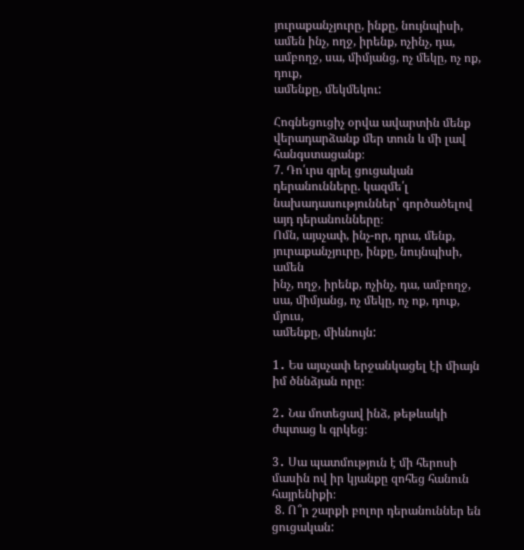յուրաքանչյուրը, ինքը, նույնպիսի,
ամեն ինչ, ողջ, իրենք, ոչինչ, դա, ամբողջ, սա, միմյանց, ոչ մեկը, ոչ ոք, դուք,
ամենքը, մեկմեկու:

Հոգնեցուցիչ օրվա ավարտին մենք վերադարձանք մեր տուն և մի լավ հանգստացանք։
7. Դո՛ւրս գրել ցուցական դերանունները. կազմե՛լ նախադասություններ՝ գործածելով այդ դերանունները։
Ոմն, այսչափ, ինչ-որ, դրա, մենք, յուրաքանչյուրը, ինքը, նույնպիսի, ամեն
ինչ, ողջ, իրենք, ոչինչ, դա, ամբողջ, սա, միմյանց, ոչ մեկը, ոչ ոք, դուք, մյուս,
ամենքը, միևնույն:

1․ Ես այսչափ երջանկացել էի միայն իմ ծննձյան որը։

2․ Նա մոտեցավ ինձ, թեթևակի ժպտաց և գրկեց։

3․ Սա պատմություն է մի հերոսի մասին ով իր կյանքը զոհեց հանուն հայրենիքի։
 8. Ո՞ր շարքի բոլոր դերանուններ են ցուցական: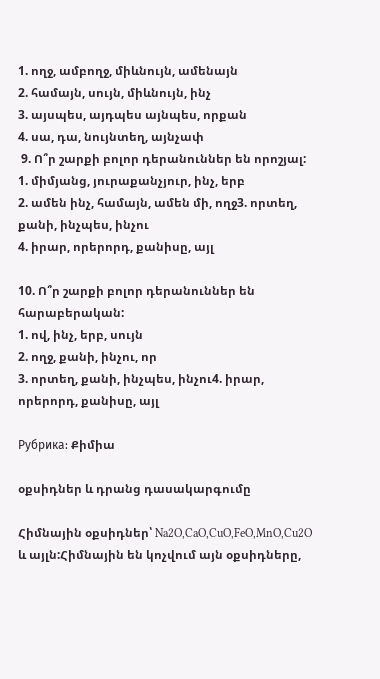1. ողջ, ամբողջ, միևնույն, ամենայն
2. համայն, սույն, միևնույն, ինչ
3. այսպես, այդպես այնպես, որքան
4. սա, դա, նույնտեղ, այնչափ
 9. Ո՞ր շարքի բոլոր դերանուններ են որոշյալ:
1. միմյանց, յուրաքանչյուր, ինչ, երբ
2. ամեն ինչ, համայն, ամեն մի, ողջ3. որտեղ, քանի, ինչպես, ինչու
4. իրար, որերորդ, քանիսը, այլ

10. Ո՞ր շարքի բոլոր դերանուններ են հարաբերական:
1. ով, ինչ, երբ, սույն
2. ողջ, քանի, ինչու, որ
3. որտեղ, քանի, ինչպես, ինչու4. իրար, որերորդ, քանիսը, այլ

Рубрика: Քիմիա

օքսիդներ և դրանց դասակարգումը

Հիմնային օքսիդներ՝ Na2O,CaO,CuO,FeO,MnO,Cu2O և այլն:Հիմնային են կոչվում այն օքսիդները,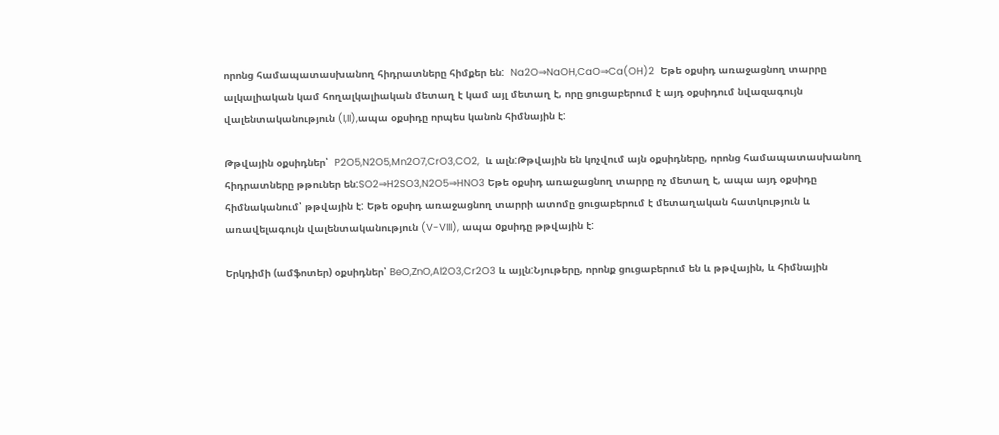որոնց համապատասխանող հիդրատները հիմքեր են:  Na2O⇒NaOH,CaO⇒Ca(OH)2  Եթե օքսիդ առաջացնող տարրը ալկալիական կամ հողալկալիական մետաղ է կամ այլ մետաղ է, որը ցուցաբերում է այդ օքսիդում նվազագույն վալենտականություն (I,II),ապա օքսիդը որպես կանոն հիմնային է:

Թթվային օքսիդներ՝  P2O5,N2O5,Mn2O7,CrO3,CO2,  և ալն:Թթվային են կոչվում այն օքսիդները, որոնց համապատասխանող հիդրատները թթուներ են:SO2⇒H2SO3,N2O5⇒HNO3 Եթե օքսիդ առաջացնող տարրը ոչ մետաղ է, ապա այդ օքսիդը հիմնականում՝ թթվային է: Եթե օքսիդ առաջացնող տարրի ատոմը ցուցաբերում է մետաղական հատկություն և առավելագույն վալենտականություն (V-VIII), ապա oքսիդը թթվային է:

Երկդիմի (ամֆոտեր) օքսիդներ՝ BeO,ZnO,Al2O3,Cr2O3 և այլն:Նյութերը, որոնք ցուցաբերում են և թթվային, և հիմնային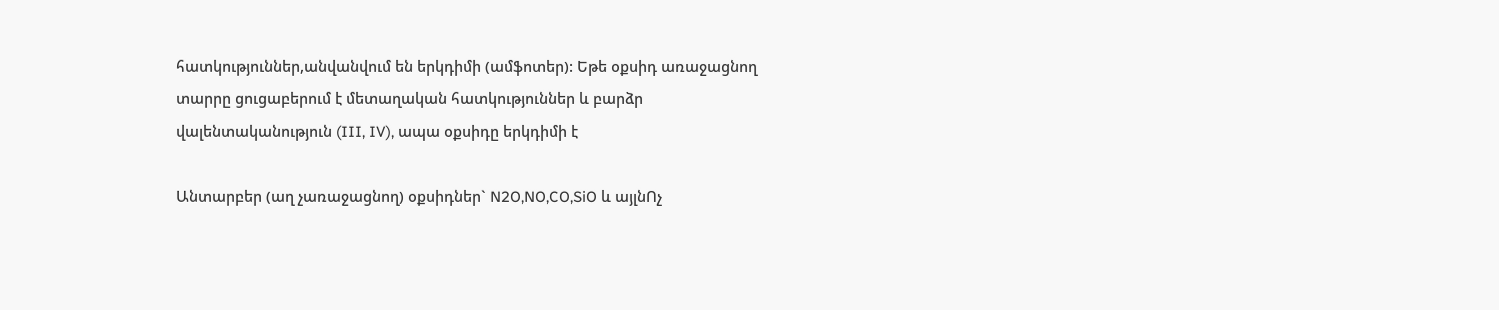հատկություններ,անվանվում են երկդիմի (ամֆոտեր): Եթե օքսիդ առաջացնող տարրը ցուցաբերում է մետաղական հատկություններ և բարձր վալենտականություն (III, IV), ապա օքսիդը երկդիմի է

Անտարբեր (աղ չառաջացնող) օքսիդներ` N2O,NO,CO,SiO և այլնՈչ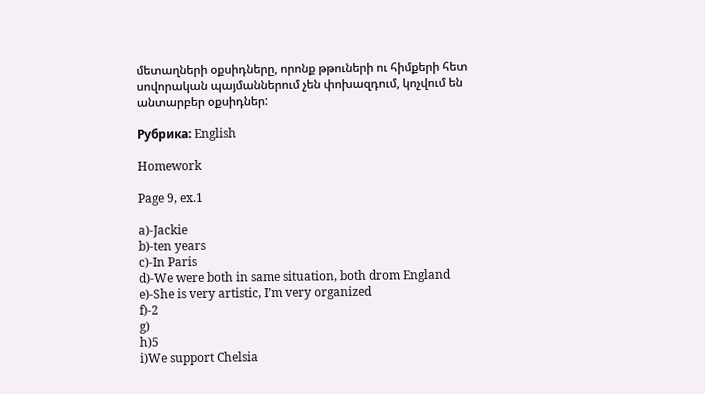մետաղների օքսիդները, որոնք թթուների ու հիմքերի հետ սովորական պայմաններում չեն փոխազդում, կոչվում են անտարբեր օքսիդներ:

Рубрика: English

Homework

Page 9, ex.1

a)-Jackie
b)-ten years
c)-In Paris
d)-We were both in same situation, both drom England
e)-She is very artistic, I’m very organized
f)-2
g)
h)5
i)We support Chelsia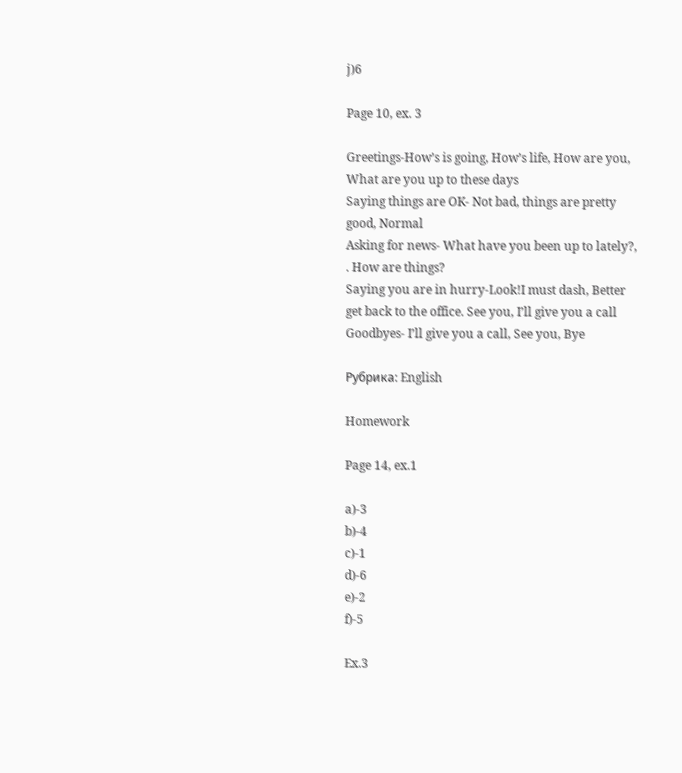j)6

Page 10, ex. 3

Greetings-How’s is going, How’s life, How are you, What are you up to these days
Saying things are OK- Not bad, things are pretty good, Normal
Asking for news- What have you been up to lately?, . How are things?
Saying you are in hurry-Look!I must dash, Better get back to the office. See you, I’ll give you a call
Goodbyes- I’ll give you a call, See you, Bye

Рубрика: English

Homework

Page 14, ex.1

a)-3
b)-4
c)-1
d)-6
e)-2
f)-5

Ex.3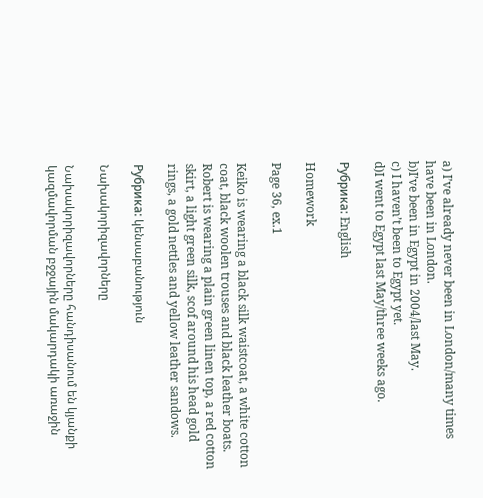a) I’ve already never been in London/many times have been in London.
b)I’ve been in Egypt in 2004/last May.
c) I haven’t been to Egypt yet.
d)I went to Egypt last May/three weeks ago.

Рубрика: English

Homework

Page 36, ex.1

Keiko is wearing a black silk waistcoat, a white cotton coat, black woolen trouses and black leather boats. Robert is wearing a plain green linen top, a red cotton skirt, a light green silk, scof around his head gold rings, a gold nettles and yellow leather sandows.

Рубрика: կենսաբանություն

Նախակորիզավորները

Նախակորիզավորները հանդիսանում են կյանքի կազմավորման բջջային մակարդակի առաջին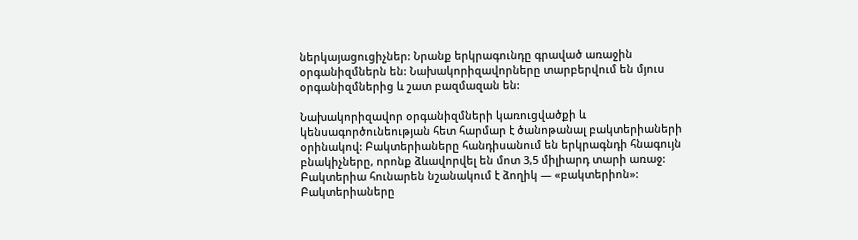ներկայացուցիչներ: Նրանք երկրագունդը գրաված առաջին օրգանիզմներն են: Նախակորիզավորները տարբերվում են մյուս օրգանիզմներից և շատ բազմազան են:

Նախակորիզավոր օրգանիզմների կառուցվածքի և կենսագործունեության հետ հարմար է ծանոթանալ բակտերիաների օրինակով: Բակտերիաները հանդիսանում են երկրագնդի հնագույն բնակիչները, որոնք ձևավորվել են մոտ 3,5 միլիարդ տարի առաջ: Բակտերիա հունարեն նշանակում է ձողիկ — «բակտերիոն»: Բակտերիաները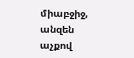միաբջիջ, անզեն աչքով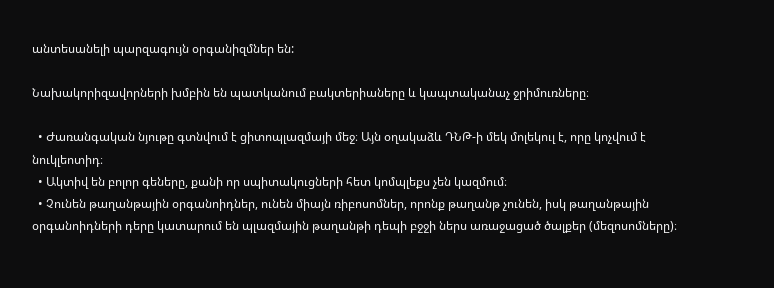անտեսանելի պարզագույն օրգանիզմներ են:

Նախակորիզավորների խմբին են պատկանում բակտերիաները և կապտականաչ ջրիմուռները։

  • Ժառանգական նյութը գտնվում է ցիտոպլազմայի մեջ։ Այն օղակաձև ԴՆԹ-ի մեկ մոլեկուլ է, որը կոչվում է նուկլեոտիդ։
  • Ակտիվ են բոլոր գեները, քանի որ սպիտակուցների հետ կոմպլեքս չեն կազմում։
  • Չունեն թաղանթային օրգանոիդներ, ունեն միայն ռիբոսոմներ, որոնք թաղանթ չունեն, իսկ թաղանթային օրգանոիդների դերը կատարում են պլազմային թաղանթի դեպի բջջի ներս առաջացած ծալքեր (մեզոսոմները)։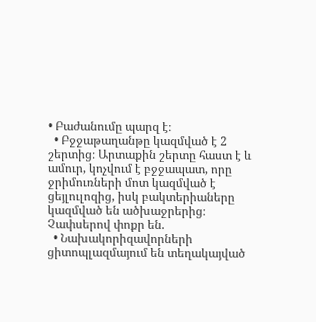• Բաժանումը պարզ է։
  • Բջջաթաղանթը կազմված է 2 շերտից։ Արտաքին շերտը հաստ է և ամուր, կոչվում է բջջապատ, որը ջրիմուռների մոտ կազմված է ցեյլուլոզից, իսկ բակտերիաները կազմված են ածխաջրերից։ Չափսերով փոքր են.
  • Նախակորիզավորների ցիտոպլազմայում են տեղակայված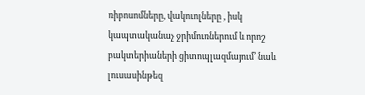ռիբոսոմները, վակուոլները , իսկ կապտականաչ ջրիմուռներում և որոշ բակտերիաների ցիտոպլազմայում’ նաև լուսասինթեզ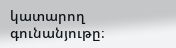կատարող գունանյութը։